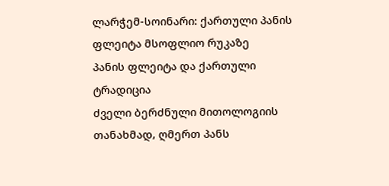ლარჭემ-სოინარი: ქართული პანის ფლეიტა მსოფლიო რუკაზე
პანის ფლეიტა და ქართული ტრადიცია
ძველი ბერძნული მითოლოგიის თანახმად, ღმერთ პანს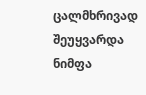ცალმხრივად შეუყვარდა ნიმფა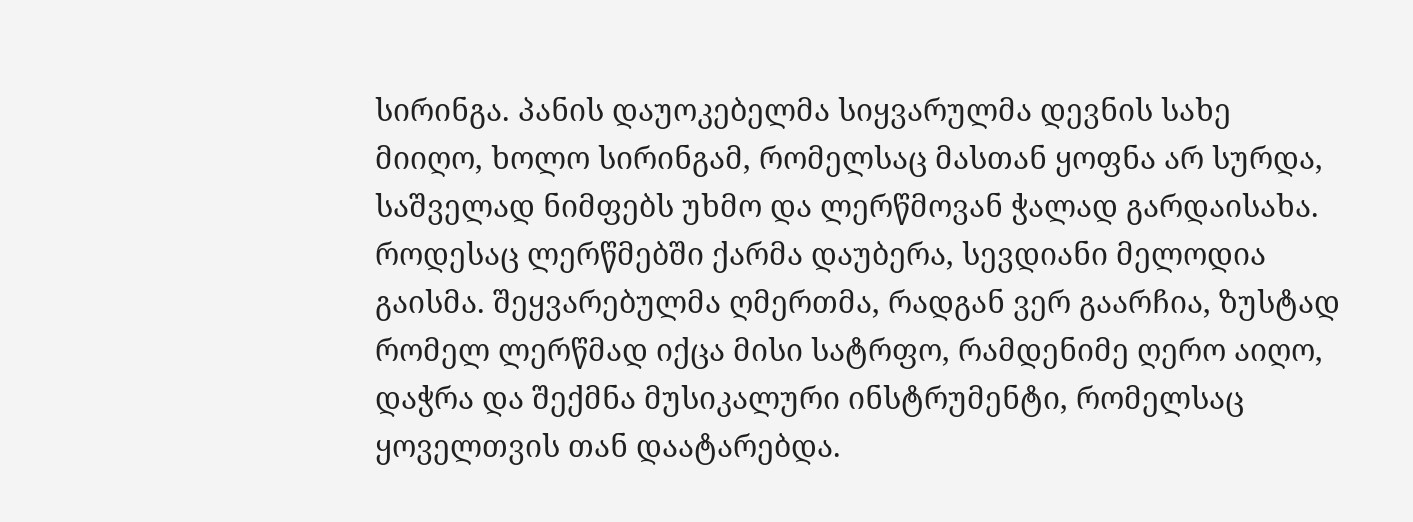სირინგა. პანის დაუოკებელმა სიყვარულმა დევნის სახე მიიღო, ხოლო სირინგამ, რომელსაც მასთან ყოფნა არ სურდა, საშველად ნიმფებს უხმო და ლერწმოვან ჭალად გარდაისახა. როდესაც ლერწმებში ქარმა დაუბერა, სევდიანი მელოდია გაისმა. შეყვარებულმა ღმერთმა, რადგან ვერ გაარჩია, ზუსტად რომელ ლერწმად იქცა მისი სატრფო, რამდენიმე ღერო აიღო, დაჭრა და შექმნა მუსიკალური ინსტრუმენტი, რომელსაც ყოველთვის თან დაატარებდა.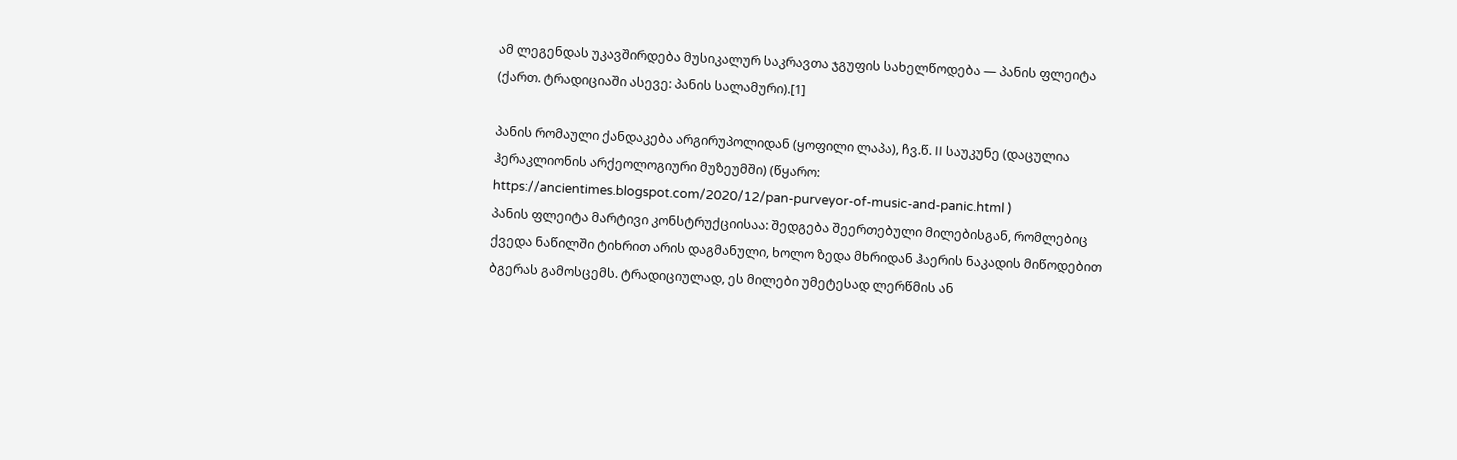ამ ლეგენდას უკავშირდება მუსიკალურ საკრავთა ჯგუფის სახელწოდება — პანის ფლეიტა (ქართ. ტრადიციაში ასევე: პანის სალამური).[1]

პანის რომაული ქანდაკება არგირუპოლიდან (ყოფილი ლაპა), ჩვ.წ. II საუკუნე (დაცულია ჰერაკლიონის არქეოლოგიური მუზეუმში) (წყარო: https://ancientimes.blogspot.com/2020/12/pan-purveyor-of-music-and-panic.html )
პანის ფლეიტა მარტივი კონსტრუქციისაა: შედგება შეერთებული მილებისგან, რომლებიც ქვედა ნაწილში ტიხრით არის დაგმანული, ხოლო ზედა მხრიდან ჰაერის ნაკადის მიწოდებით ბგერას გამოსცემს. ტრადიციულად, ეს მილები უმეტესად ლერწმის ან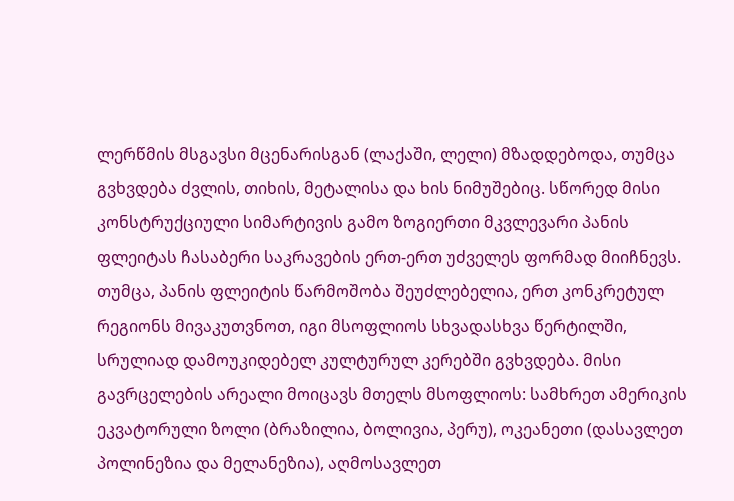ლერწმის მსგავსი მცენარისგან (ლაქაში, ლელი) მზადდებოდა, თუმცა გვხვდება ძვლის, თიხის, მეტალისა და ხის ნიმუშებიც. სწორედ მისი კონსტრუქციული სიმარტივის გამო ზოგიერთი მკვლევარი პანის ფლეიტას ჩასაბერი საკრავების ერთ-ერთ უძველეს ფორმად მიიჩნევს.
თუმცა, პანის ფლეიტის წარმოშობა შეუძლებელია, ერთ კონკრეტულ რეგიონს მივაკუთვნოთ, იგი მსოფლიოს სხვადასხვა წერტილში, სრულიად დამოუკიდებელ კულტურულ კერებში გვხვდება. მისი გავრცელების არეალი მოიცავს მთელს მსოფლიოს: სამხრეთ ამერიკის ეკვატორული ზოლი (ბრაზილია, ბოლივია, პერუ), ოკეანეთი (დასავლეთ პოლინეზია და მელანეზია), აღმოსავლეთ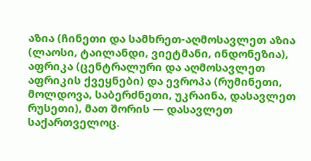აზია (ჩინეთი და სამხრეთ-აღმოსავლეთ აზია (ლაოსი, ტაილანდი, ვიეტმანი, ინდონეზია), აფრიკა (ცენტრალური და აღმოსავლეთ აფრიკის ქვეყნები) და ევროპა (რუმინეთი, მოლდოვა, საბერძნეთი, უკრაინა, დასავლეთ რუსეთი), მათ შორის — დასავლეთ საქართველოც.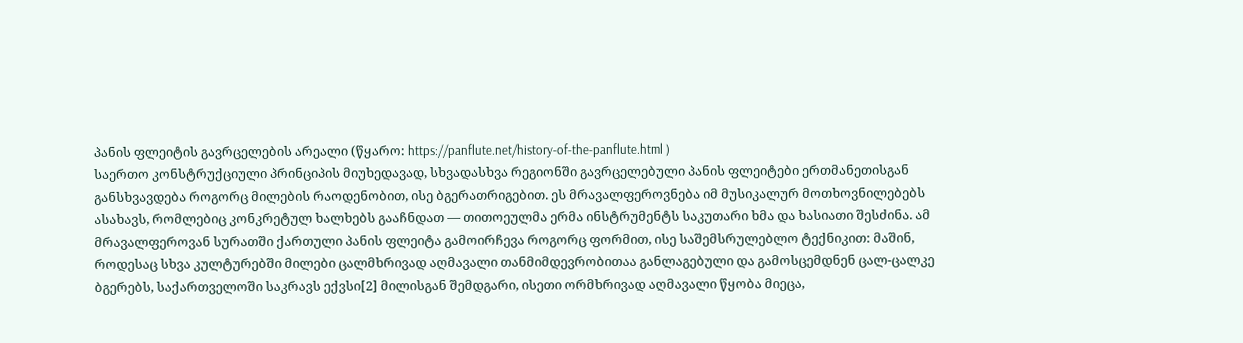პანის ფლეიტის გავრცელების არეალი (წყარო: https://panflute.net/history-of-the-panflute.html )
საერთო კონსტრუქციული პრინციპის მიუხედავად, სხვადასხვა რეგიონში გავრცელებული პანის ფლეიტები ერთმანეთისგან განსხვავდება როგორც მილების რაოდენობით, ისე ბგერათრიგებით. ეს მრავალფეროვნება იმ მუსიკალურ მოთხოვნილებებს ასახავს, რომლებიც კონკრეტულ ხალხებს გააჩნდათ — თითოეულმა ერმა ინსტრუმენტს საკუთარი ხმა და ხასიათი შესძინა. ამ მრავალფეროვან სურათში ქართული პანის ფლეიტა გამოირჩევა როგორც ფორმით, ისე საშემსრულებლო ტექნიკით: მაშინ, როდესაც სხვა კულტურებში მილები ცალმხრივად აღმავალი თანმიმდევრობითაა განლაგებული და გამოსცემდნენ ცალ-ცალკე ბგერებს, საქართველოში საკრავს ექვსი[2] მილისგან შემდგარი, ისეთი ორმხრივად აღმავალი წყობა მიეცა,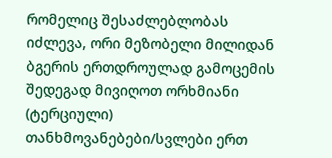რომელიც შესაძლებლობას იძლევა, ორი მეზობელი მილიდან ბგერის ერთდროულად გამოცემის შედეგად მივიღოთ ორხმიანი (ტერციული) თანხმოვანებები/სვლები ერთ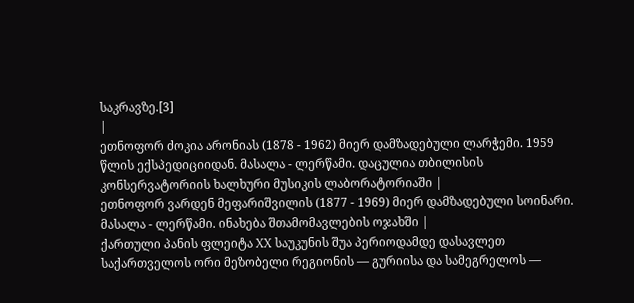საკრავზე.[3]
|
ეთნოფორ ძოკია არონიას (1878 - 1962) მიერ დამზადებული ლარჭემი. 1959 წლის ექსპედიციიდან. მასალა - ლერწამი. დაცულია თბილისის კონსერვატორიის ხალხური მუსიკის ლაბორატორიაში |
ეთნოფორ ვარდენ მეფარიშვილის (1877 - 1969) მიერ დამზადებული სოინარი. მასალა - ლერწამი. ინახება შთამომავლების ოჯახში |
ქართული პანის ფლეიტა XX საუკუნის შუა პერიოდამდე დასავლეთ საქართველოს ორი მეზობელი რეგიონის — გურიისა და სამეგრელოს —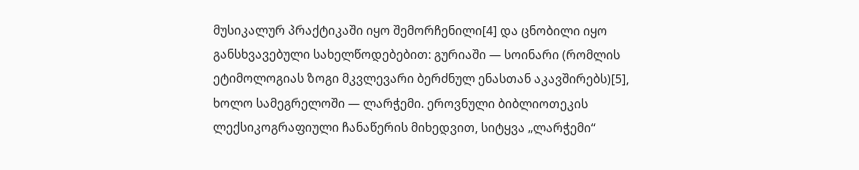მუსიკალურ პრაქტიკაში იყო შემორჩენილი[4] და ცნობილი იყო განსხვავებული სახელწოდებებით: გურიაში — სოინარი (რომლის ეტიმოლოგიას ზოგი მკვლევარი ბერძნულ ენასთან აკავშირებს)[5], ხოლო სამეგრელოში — ლარჭემი. ეროვნული ბიბლიოთეკის ლექსიკოგრაფიული ჩანაწერის მიხედვით, სიტყვა „ლარჭემი“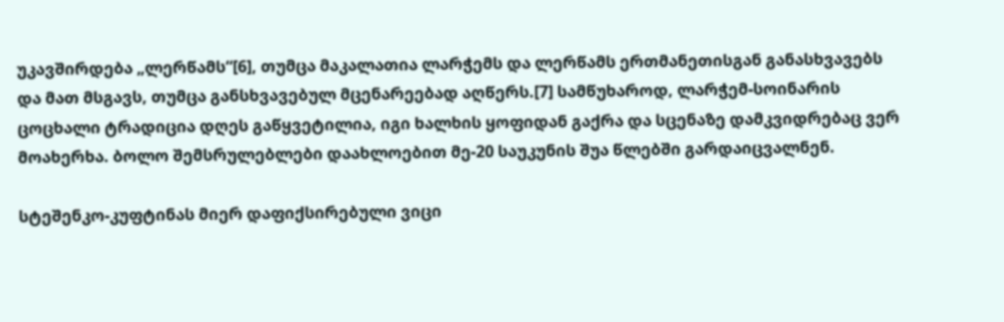უკავშირდება „ლერწამს“[6], თუმცა მაკალათია ლარჭემს და ლერწამს ერთმანეთისგან განასხვავებს და მათ მსგავს, თუმცა განსხვავებულ მცენარეებად აღწერს.[7] სამწუხაროდ, ლარჭემ-სოინარის ცოცხალი ტრადიცია დღეს გაწყვეტილია, იგი ხალხის ყოფიდან გაქრა და სცენაზე დამკვიდრებაც ვერ მოახერხა. ბოლო შემსრულებლები დაახლოებით მე-20 საუკუნის შუა წლებში გარდაიცვალნენ.

სტეშენკო-კუფტინას მიერ დაფიქსირებული ვიცი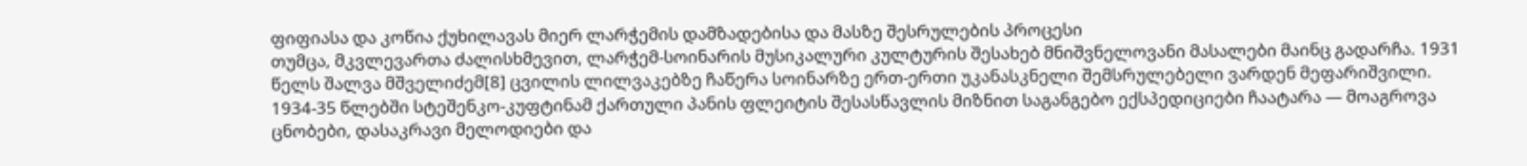ფიფიასა და კოწია ქუხილავას მიერ ლარჭემის დამზადებისა და მასზე შესრულების პროცესი
თუმცა, მკვლევართა ძალისხმევით, ლარჭემ-სოინარის მუსიკალური კულტურის შესახებ მნიშვნელოვანი მასალები მაინც გადარჩა. 1931 წელს შალვა მშველიძემ[8] ცვილის ლილვაკებზე ჩაწერა სოინარზე ერთ-ერთი უკანასკნელი შემსრულებელი ვარდენ მეფარიშვილი. 1934-35 წლებში სტეშენკო-კუფტინამ ქართული პანის ფლეიტის შესასწავლის მიზნით საგანგებო ექსპედიციები ჩაატარა — მოაგროვა ცნობები, დასაკრავი მელოდიები და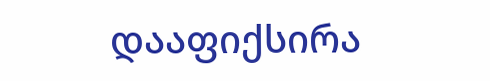დააფიქსირა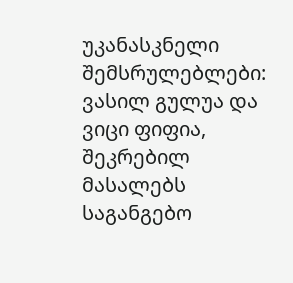უკანასკნელი შემსრულებლები: ვასილ გულუა და ვიცი ფიფია, შეკრებილ მასალებს საგანგებო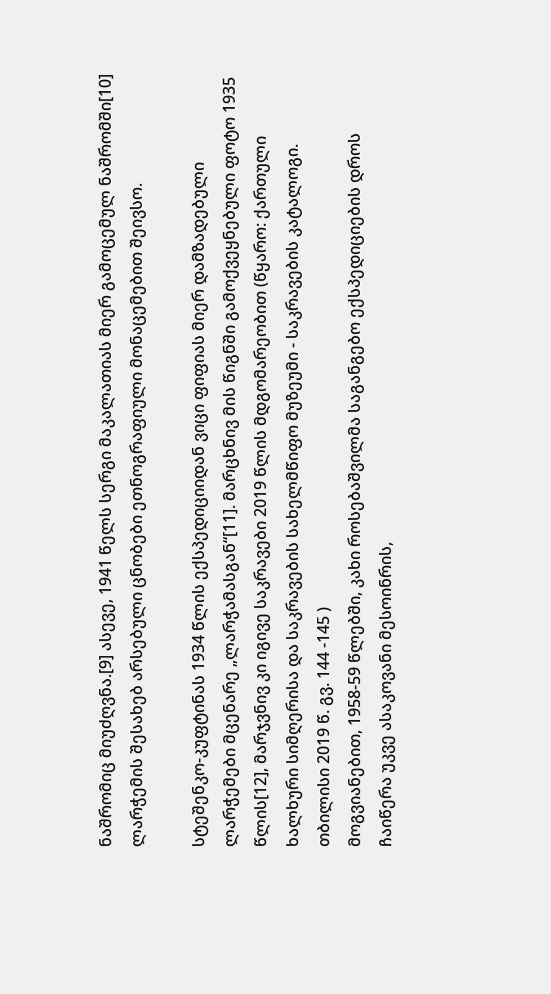ნაშრომიც მიუძღვნა.[9] ასევე, 1941 წელს სერგი მაკალათიას მიერ გამოცემულ ნაშრომში[10] ლარჭემის შესახებ არსებული ცნობები ეთნოგრაფიული მონაცემებით შეივსო.

სტეშენკო-კუფტინას 1934 წლის ექსპედიციიდან ვიცი ფიფიას მიერ დამზადებული ლარჭემები მცენარე „ლარჭამასგან“[11]. მარცხნივ მის წიგნში გამოქვეყნებული ფოტო 1935 წლის[12], მარჯვნივ კი იგივე საკრავები 2019 წლის მდგომარეობით (წყარო: ქართული ხალხური სიმღერისა და საკრავების სახელმწიფო მუზეუმი - საკრავების კატალოგი. თბილისი 2019 წ. გვ. 144 -145 )
მოგვიანებით, 1958-59 წლებში, კახი როსებაშვილმა საგანგებო ექსპედიციების დროს ჩაიწერა უკვე ასაკოვანი მესოინრის,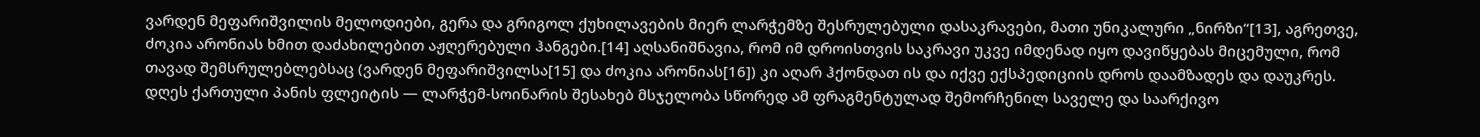ვარდენ მეფარიშვილის მელოდიები, გერა და გრიგოლ ქუხილავების მიერ ლარჭემზე შესრულებული დასაკრავები, მათი უნიკალური „ნირზი“[13], აგრეთვე, ძოკია არონიას ხმით დაძახილებით აჟღერებული ჰანგები.[14] აღსანიშნავია, რომ იმ დროისთვის საკრავი უკვე იმდენად იყო დავიწყებას მიცემული, რომ თავად შემსრულებლებსაც (ვარდენ მეფარიშვილსა[15] და ძოკია არონიას[16]) კი აღარ ჰქონდათ ის და იქვე ექსპედიციის დროს დაამზადეს და დაუკრეს. დღეს ქართული პანის ფლეიტის — ლარჭემ-სოინარის შესახებ მსჯელობა სწორედ ამ ფრაგმენტულად შემორჩენილ საველე და საარქივო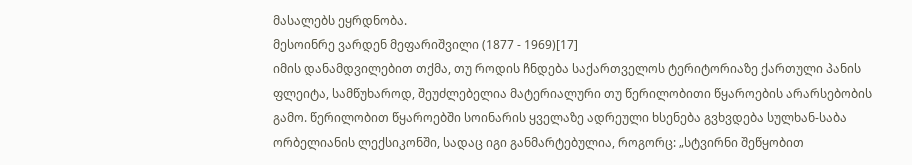მასალებს ეყრდნობა.
მესოინრე ვარდენ მეფარიშვილი (1877 - 1969)[17]
იმის დანამდვილებით თქმა, თუ როდის ჩნდება საქართველოს ტერიტორიაზე ქართული პანის ფლეიტა, სამწუხაროდ, შეუძლებელია მატერიალური თუ წერილობითი წყაროების არარსებობის გამო. წერილობით წყაროებში სოინარის ყველაზე ადრეული ხსენება გვხვდება სულხან-საბა ორბელიანის ლექსიკონში, სადაც იგი განმარტებულია, როგორც: „სტვირნი შეწყობით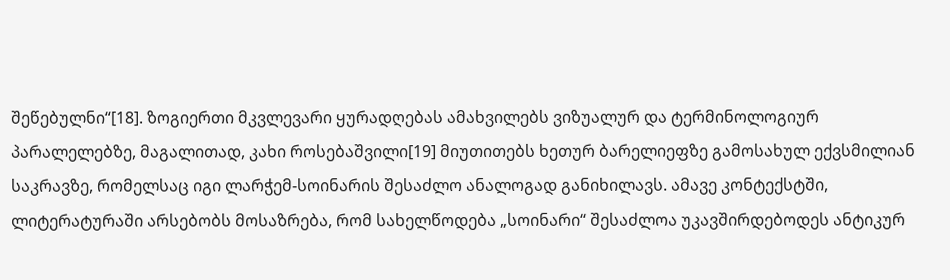შეწებულნი“[18]. ზოგიერთი მკვლევარი ყურადღებას ამახვილებს ვიზუალურ და ტერმინოლოგიურ პარალელებზე, მაგალითად, კახი როსებაშვილი[19] მიუთითებს ხეთურ ბარელიეფზე გამოსახულ ექვსმილიან საკრავზე, რომელსაც იგი ლარჭემ-სოინარის შესაძლო ანალოგად განიხილავს. ამავე კონტექსტში, ლიტერატურაში არსებობს მოსაზრება, რომ სახელწოდება „სოინარი“ შესაძლოა უკავშირდებოდეს ანტიკურ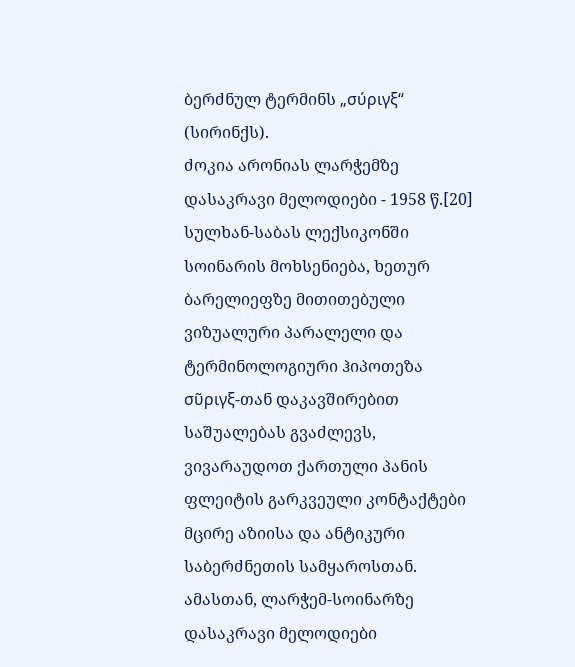ბერძნულ ტერმინს „σύριγξ“ (სირინქს).
ძოკია არონიას ლარჭემზე დასაკრავი მელოდიები - 1958 წ.[20]
სულხან-საბას ლექსიკონში სოინარის მოხსენიება, ხეთურ ბარელიეფზე მითითებული ვიზუალური პარალელი და ტერმინოლოგიური ჰიპოთეზა σῦριγξ-თან დაკავშირებით საშუალებას გვაძლევს, ვივარაუდოთ ქართული პანის ფლეიტის გარკვეული კონტაქტები მცირე აზიისა და ანტიკური საბერძნეთის სამყაროსთან. ამასთან, ლარჭემ-სოინარზე დასაკრავი მელოდიები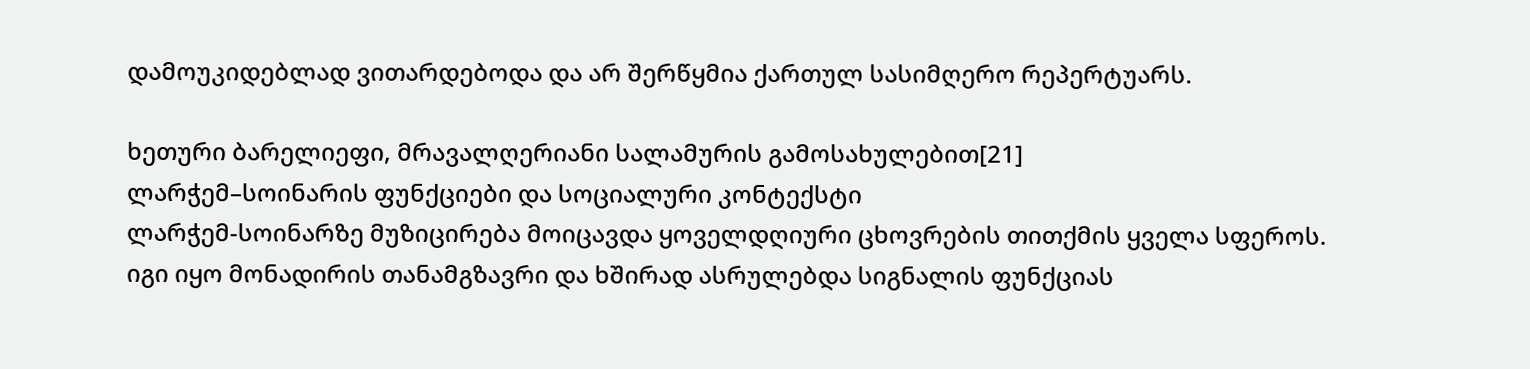დამოუკიდებლად ვითარდებოდა და არ შერწყმია ქართულ სასიმღერო რეპერტუარს.

ხეთური ბარელიეფი, მრავალღერიანი სალამურის გამოსახულებით[21]
ლარჭემ–სოინარის ფუნქციები და სოციალური კონტექსტი
ლარჭემ-სოინარზე მუზიცირება მოიცავდა ყოველდღიური ცხოვრების თითქმის ყველა სფეროს. იგი იყო მონადირის თანამგზავრი და ხშირად ასრულებდა სიგნალის ფუნქციას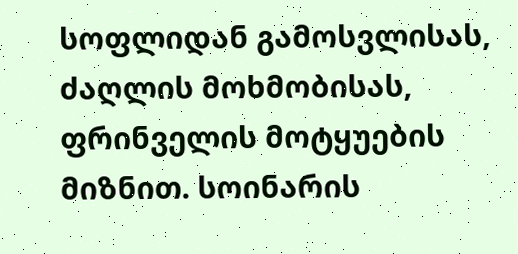სოფლიდან გამოსვლისას, ძაღლის მოხმობისას, ფრინველის მოტყუების მიზნით. სოინარის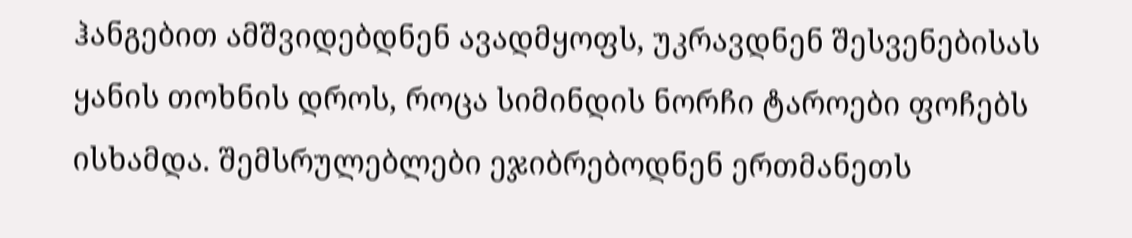ჰანგებით ამშვიდებდნენ ავადმყოფს, უკრავდნენ შესვენებისას ყანის თოხნის დროს, როცა სიმინდის ნორჩი ტაროები ფოჩებს ისხამდა. შემსრულებლები ეჯიბრებოდნენ ერთმანეთს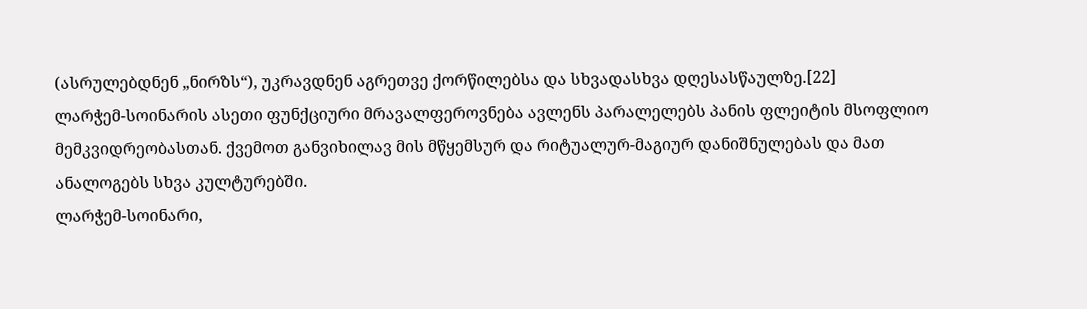(ასრულებდნენ „ნირზს“), უკრავდნენ აგრეთვე ქორწილებსა და სხვადასხვა დღესასწაულზე.[22]
ლარჭემ-სოინარის ასეთი ფუნქციური მრავალფეროვნება ავლენს პარალელებს პანის ფლეიტის მსოფლიო მემკვიდრეობასთან. ქვემოთ განვიხილავ მის მწყემსურ და რიტუალურ-მაგიურ დანიშნულებას და მათ ანალოგებს სხვა კულტურებში.
ლარჭემ-სოინარი,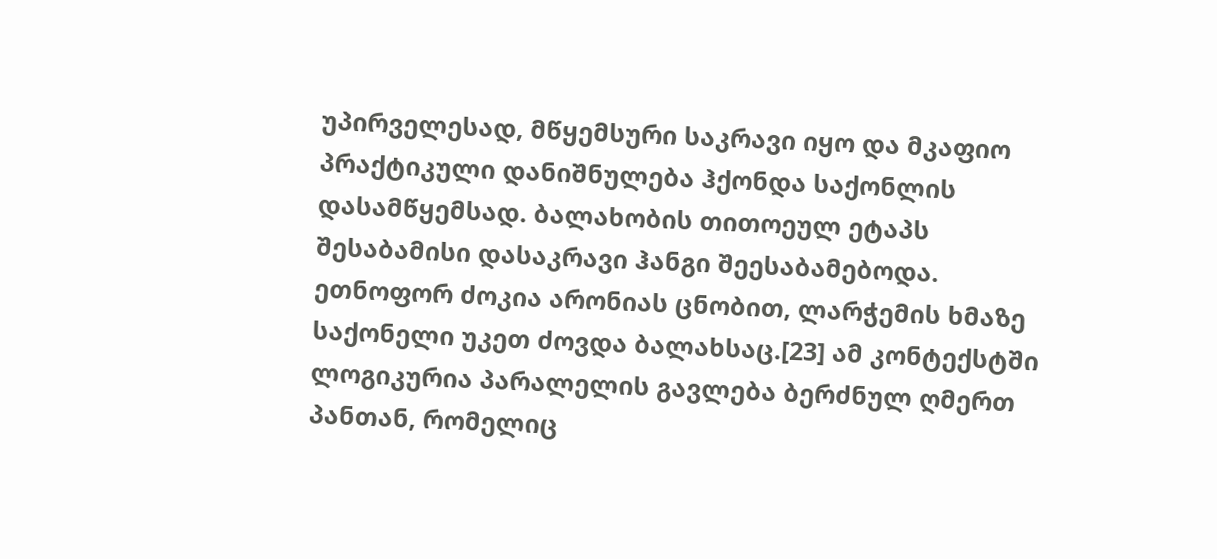უპირველესად, მწყემსური საკრავი იყო და მკაფიო პრაქტიკული დანიშნულება ჰქონდა საქონლის დასამწყემსად. ბალახობის თითოეულ ეტაპს შესაბამისი დასაკრავი ჰანგი შეესაბამებოდა. ეთნოფორ ძოკია არონიას ცნობით, ლარჭემის ხმაზე საქონელი უკეთ ძოვდა ბალახსაც.[23] ამ კონტექსტში ლოგიკურია პარალელის გავლება ბერძნულ ღმერთ პანთან, რომელიც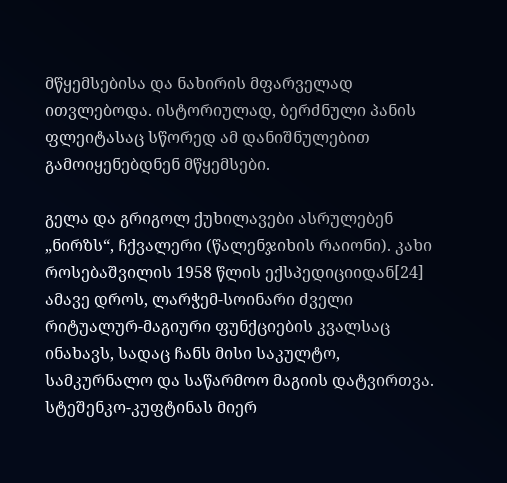მწყემსებისა და ნახირის მფარველად ითვლებოდა. ისტორიულად, ბერძნული პანის ფლეიტასაც სწორედ ამ დანიშნულებით გამოიყენებდნენ მწყემსები.

გელა და გრიგოლ ქუხილავები ასრულებენ „ნირზს“, ჩქვალერი (წალენჯიხის რაიონი). კახი როსებაშვილის 1958 წლის ექსპედიციიდან[24]
ამავე დროს, ლარჭემ-სოინარი ძველი რიტუალურ-მაგიური ფუნქციების კვალსაც ინახავს, სადაც ჩანს მისი საკულტო, სამკურნალო და საწარმოო მაგიის დატვირთვა. სტეშენკო-კუფტინას მიერ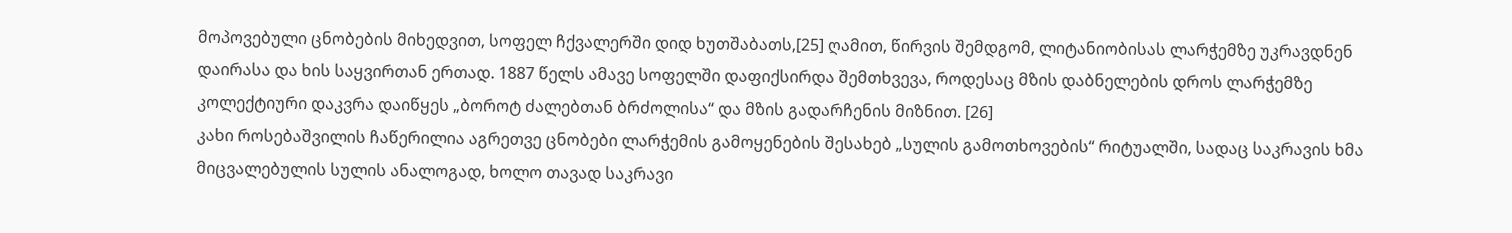მოპოვებული ცნობების მიხედვით, სოფელ ჩქვალერში დიდ ხუთშაბათს,[25] ღამით, წირვის შემდგომ, ლიტანიობისას ლარჭემზე უკრავდნენ დაირასა და ხის საყვირთან ერთად. 1887 წელს ამავე სოფელში დაფიქსირდა შემთხვევა, როდესაც მზის დაბნელების დროს ლარჭემზე კოლექტიური დაკვრა დაიწყეს „ბოროტ ძალებთან ბრძოლისა“ და მზის გადარჩენის მიზნით. [26]
კახი როსებაშვილის ჩაწერილია აგრეთვე ცნობები ლარჭემის გამოყენების შესახებ „სულის გამოთხოვების“ რიტუალში, სადაც საკრავის ხმა მიცვალებულის სულის ანალოგად, ხოლო თავად საკრავი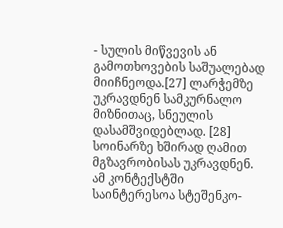- სულის მიწვევის ან გამოთხოვების საშუალებად მიიჩნეოდა.[27] ლარჭემზე უკრავდნენ სამკურნალო მიზნითაც, სნეულის დასამშვიდებლად. [28]
სოინარზე ხშირად ღამით მგზავრობისას უკრავდნენ. ამ კონტექსტში საინტერესოა სტეშენკო-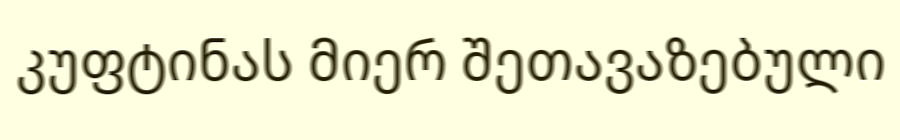კუფტინას მიერ შეთავაზებული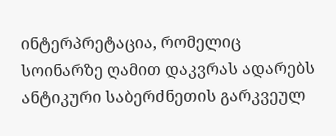ინტერპრეტაცია, რომელიც სოინარზე ღამით დაკვრას ადარებს ანტიკური საბერძნეთის გარკვეულ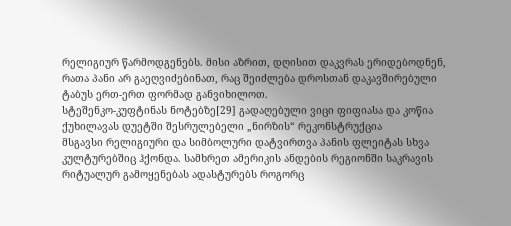რელიგიურ წარმოდგენებს. მისი აზრით, დღისით დაკვრას ერიდებოდნენ, რათა პანი არ გაეღვიძებინათ, რაც შეიძლება დროსთან დაკავშირებული ტაბუს ერთ-ერთ ფორმად განვიხილოთ.
სტეშენკო-კუფტინას ნოტებზე[29] გადაღებული ვიცი ფიფიასა და კოწია ქუხილავას დუეტში შესრულებელი „ნირზის“ რეკონსტრუქცია
მსგავსი რელიგიური და სიმბოლური დატვირთვა პანის ფლეიტას სხვა კულტურებშიც ჰქონდა. სამხრეთ ამერიკის ანდების რეგიონში საკრავის რიტუალურ გამოყენებას ადასტურებს როგორც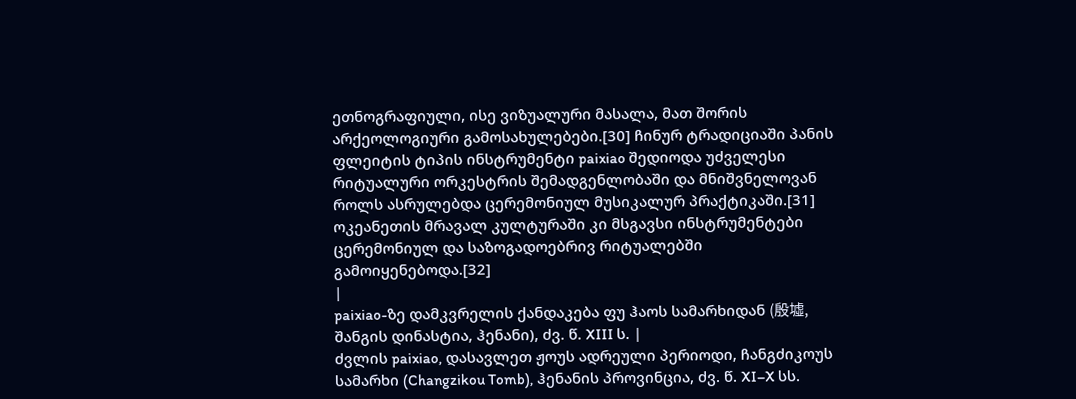ეთნოგრაფიული, ისე ვიზუალური მასალა, მათ შორის არქეოლოგიური გამოსახულებები.[30] ჩინურ ტრადიციაში პანის ფლეიტის ტიპის ინსტრუმენტი paixiao შედიოდა უძველესი რიტუალური ორკესტრის შემადგენლობაში და მნიშვნელოვან როლს ასრულებდა ცერემონიულ მუსიკალურ პრაქტიკაში.[31] ოკეანეთის მრავალ კულტურაში კი მსგავსი ინსტრუმენტები ცერემონიულ და საზოგადოებრივ რიტუალებში გამოიყენებოდა.[32]
|
paixiao-ზე დამკვრელის ქანდაკება ფუ ჰაოს სამარხიდან (殷墟, შანგის დინასტია, ჰენანი), ძვ. წ. XIII ს. |
ძვლის paixiao, დასავლეთ ჟოუს ადრეული პერიოდი, ჩანგძიკოუს სამარხი (Changzikou Tomb), ჰენანის პროვინცია, ძვ. წ. XI–X სს.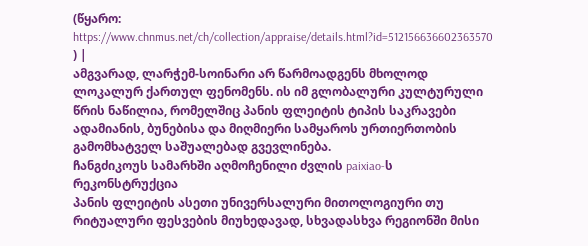(წყარო: https://www.chnmus.net/ch/collection/appraise/details.html?id=512156636602363570 ) |
ამგვარად, ლარჭემ-სოინარი არ წარმოადგენს მხოლოდ ლოკალურ ქართულ ფენომენს. ის იმ გლობალური კულტურული წრის ნაწილია, რომელშიც პანის ფლეიტის ტიპის საკრავები ადამიანის, ბუნებისა და მიღმიერი სამყაროს ურთიერთობის გამომხატველ საშუალებად გვევლინება.
ჩანგძიკოუს სამარხში აღმოჩენილი ძვლის paixiao-ს რეკონსტრუქცია
პანის ფლეიტის ასეთი უნივერსალური მითოლოგიური თუ რიტუალური ფესვების მიუხედავად, სხვადასხვა რეგიონში მისი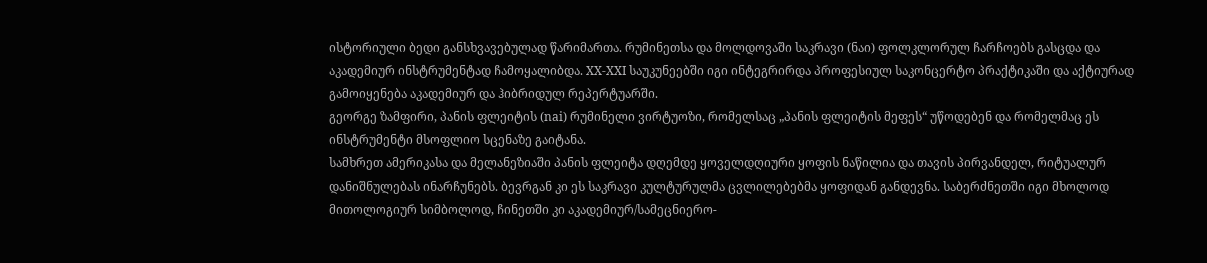ისტორიული ბედი განსხვავებულად წარიმართა. რუმინეთსა და მოლდოვაში საკრავი (ნაი) ფოლკლორულ ჩარჩოებს გასცდა და აკადემიურ ინსტრუმენტად ჩამოყალიბდა. XX-XXI საუკუნეებში იგი ინტეგრირდა პროფესიულ საკონცერტო პრაქტიკაში და აქტიურად გამოიყენება აკადემიურ და ჰიბრიდულ რეპერტუარში.
გეორგე ზამფირი, პანის ფლეიტის (nai) რუმინელი ვირტუოზი, რომელსაც „პანის ფლეიტის მეფეს“ უწოდებენ და რომელმაც ეს ინსტრუმენტი მსოფლიო სცენაზე გაიტანა.
სამხრეთ ამერიკასა და მელანეზიაში პანის ფლეიტა დღემდე ყოველდღიური ყოფის ნაწილია და თავის პირვანდელ, რიტუალურ დანიშნულებას ინარჩუნებს. ბევრგან კი ეს საკრავი კულტურულმა ცვლილებებმა ყოფიდან განდევნა. საბერძნეთში იგი მხოლოდ მითოლოგიურ სიმბოლოდ, ჩინეთში კი აკადემიურ/სამეცნიერო-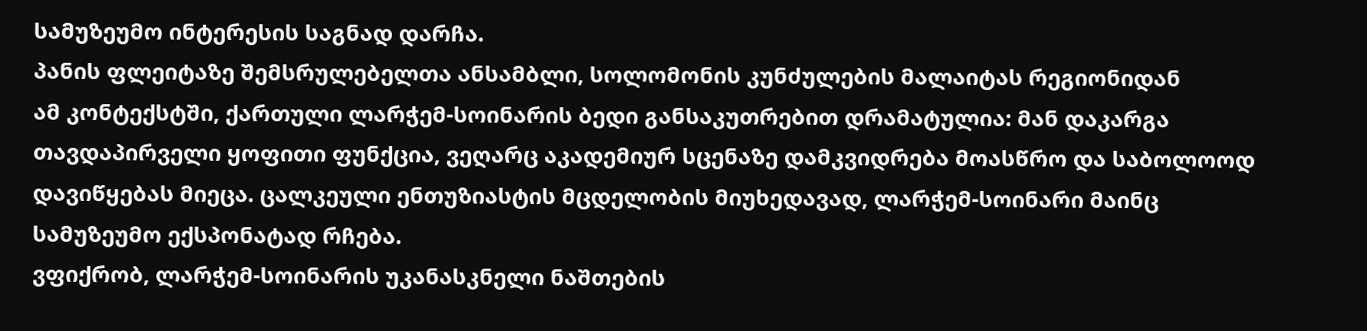სამუზეუმო ინტერესის საგნად დარჩა.
პანის ფლეიტაზე შემსრულებელთა ანსამბლი, სოლომონის კუნძულების მალაიტას რეგიონიდან
ამ კონტექსტში, ქართული ლარჭემ-სოინარის ბედი განსაკუთრებით დრამატულია: მან დაკარგა თავდაპირველი ყოფითი ფუნქცია, ვეღარც აკადემიურ სცენაზე დამკვიდრება მოასწრო და საბოლოოდ დავიწყებას მიეცა. ცალკეული ენთუზიასტის მცდელობის მიუხედავად, ლარჭემ-სოინარი მაინც სამუზეუმო ექსპონატად რჩება.
ვფიქრობ, ლარჭემ-სოინარის უკანასკნელი ნაშთების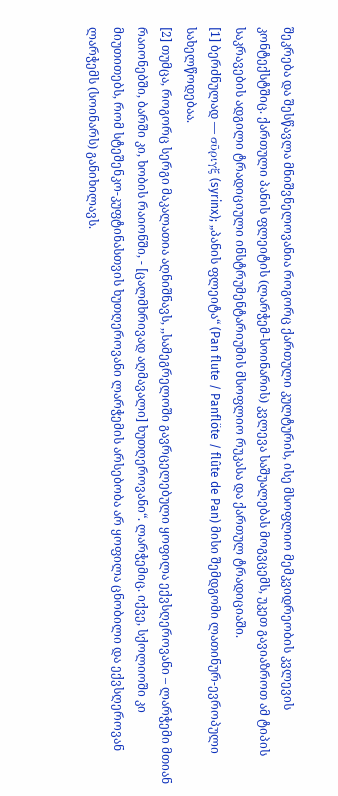შეკრება და შესწავლა მნიშვნელოვანია როგორც ქართული კულტურის, ისე მსოფლიო მემკვიდრეობის კვლევის კონტექსტშიც. ქართული პანის ფლეიტის (ლარჭემ-სოინარის) კვლევა საშუალებას მოგვცემს, უკეთ გავიაზროთ ამ ტიპის საკრავების ადგილი ტრადიციული ინსტრუმენტარიუმის მსოფლიო რუკასა და ქართულ ტრადიციაში.
[1] ბერძნულად — σῦριγξ (syrinx); „პანის ფლეიტა“ (Pan flute / Panflöte / flûte de Pan) მისი შემდგომი ლათინურ-ევროპული სახელწოდებაა.
[2] თუმცა, როგორც სერგი მაკალათია აღნიშნავს, ,,სამეგრელოში გავრცელებული ყოფილა ექვსღეროვანი – ლარჭემი მთიან რაიონებში, ბარში კი, ხობის რაიონში, - [ცალმხრივად აღმავალი] ხუთღეროვანი“. ლარჭემიც. იქვე, სქოლიოში კი მიუთითებს, რომ სტეშენკო-კუფტინასთვის ხუთღეროვანი ლარჭემის არსებობა არ ყოფილა ცნობილი და ექვსღეროვან ლარჭემს (სოინარს) განიხილავს.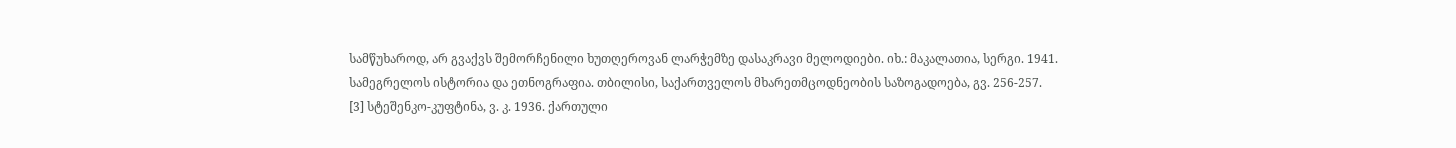სამწუხაროდ, არ გვაქვს შემორჩენილი ხუთღეროვან ლარჭემზე დასაკრავი მელოდიები. იხ.: მაკალათია, სერგი. 1941. სამეგრელოს ისტორია და ეთნოგრაფია. თბილისი, საქართველოს მხარეთმცოდნეობის საზოგადოება, გვ. 256-257.
[3] სტეშენკო-კუფტინა, ვ. კ. 1936. ქართული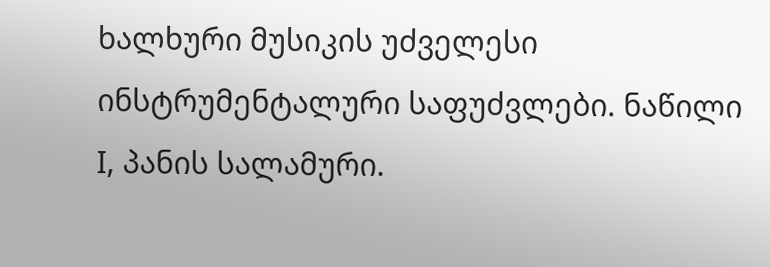ხალხური მუსიკის უძველესი ინსტრუმენტალური საფუძვლები. ნაწილი I, პანის სალამური.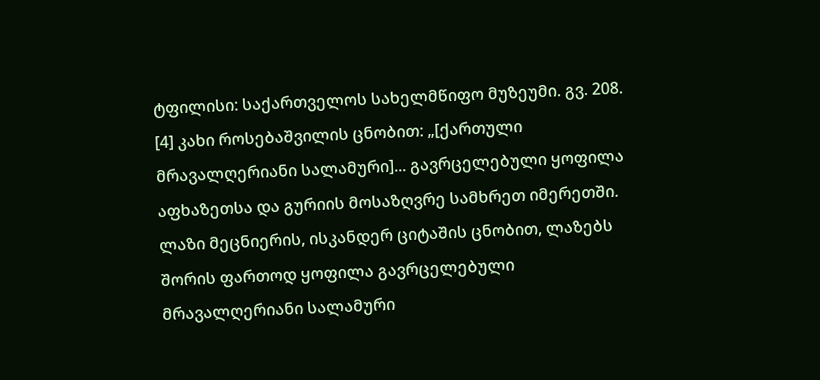ტფილისი: საქართველოს სახელმწიფო მუზეუმი. გვ. 208.
[4] კახი როსებაშვილის ცნობით: „[ქართული მრავალღერიანი სალამური]... გავრცელებული ყოფილა აფხაზეთსა და გურიის მოსაზღვრე სამხრეთ იმერეთში. ლაზი მეცნიერის, ისკანდერ ციტაშის ცნობით, ლაზებს შორის ფართოდ ყოფილა გავრცელებული მრავალღერიანი სალამური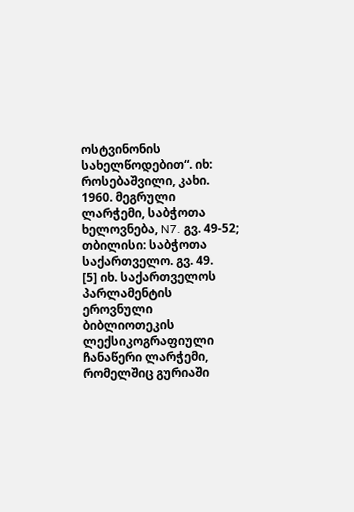ოსტვინონის სახელწოდებით“. იხ: როსებაშვილი, კახი. 1960. მეგრული ლარჭემი, საბჭოთა ხელოვნება, N7. გვ. 49-52; თბილისი: საბჭოთა საქართველო. გვ. 49.
[5] იხ. საქართველოს პარლამენტის ეროვნული ბიბლიოთეკის ლექსიკოგრაფიული ჩანაწერი ლარჭემი, რომელშიც გურიაში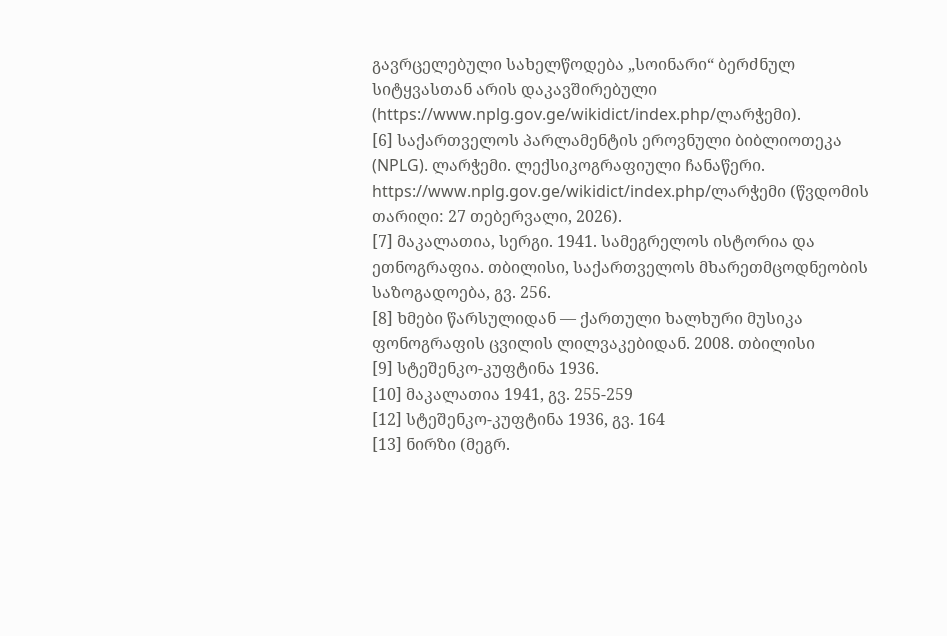გავრცელებული სახელწოდება „სოინარი“ ბერძნულ სიტყვასთან არის დაკავშირებული (https://www.nplg.gov.ge/wikidict/index.php/ლარჭემი).
[6] საქართველოს პარლამენტის ეროვნული ბიბლიოთეკა (NPLG). ლარჭემი. ლექსიკოგრაფიული ჩანაწერი. https://www.nplg.gov.ge/wikidict/index.php/ლარჭემი (წვდომის თარიღი: 27 თებერვალი, 2026).
[7] მაკალათია, სერგი. 1941. სამეგრელოს ისტორია და ეთნოგრაფია. თბილისი, საქართველოს მხარეთმცოდნეობის საზოგადოება, გვ. 256.
[8] ხმები წარსულიდან — ქართული ხალხური მუსიკა ფონოგრაფის ცვილის ლილვაკებიდან. 2008. თბილისი
[9] სტეშენკო-კუფტინა 1936.
[10] მაკალათია 1941, გვ. 255-259
[12] სტეშენკო-კუფტინა 1936, გვ. 164
[13] ნირზი (მეგრ.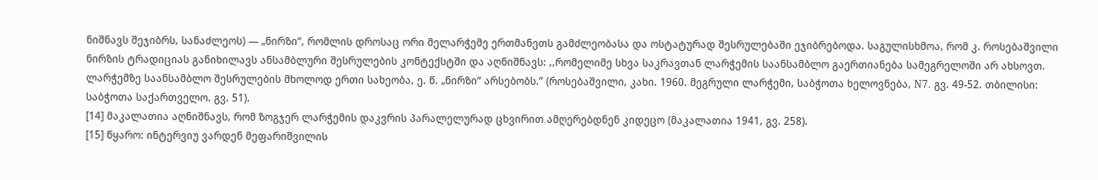ნიშნავს შეჯიბრს, სანაძლეოს) — „ნირზი“, რომლის დროსაც ორი მელარჭემე ერთმანეთს გამძლეობასა და ოსტატურად შესრულებაში ეჯიბრებოდა. საგულისხმოა, რომ კ. როსებაშვილი ნირზის ტრადიციას განიხილავს ანსამბლური შესრულების კონტექსტში და აღნიშნავს: ,,რომელიმე სხვა საკრავთან ლარჭემის საანსამბლო გაერთიანება სამეგრელოში არ ახსოვთ. ლარჭემზე საანსამბლო შესრულების მხოლოდ ერთი სახეობა, ე. წ. „ნირზი“ არსებობს.” (როსებაშვილი, კახი. 1960. მეგრული ლარჭემი, საბჭოთა ხელოვნება, N7. გვ. 49-52. თბილისი: საბჭოთა საქართველო. გვ. 51).
[14] მაკალათია აღნიშნავს, რომ ზოგჯერ ლარჭემის დაკვრის პარალელურად ცხვირით ამღერებდნენ კიდეცო (მაკალათია 1941, გვ. 258).
[15] წყარო: ინტერვიუ ვარდენ მეფარიშვილის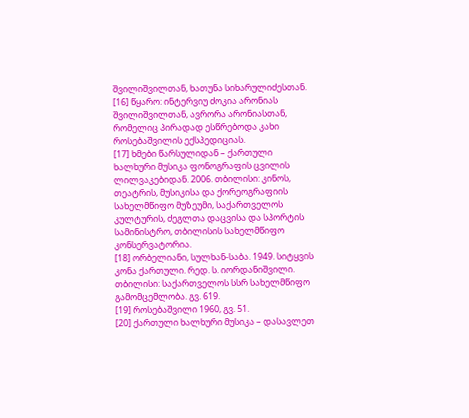შვილიშვილთან, ხათუნა სიხარულიძესთან.
[16] წყარო: ინტერვიუ ძოკია არონიას შვილიშვილთან, ავრორა არონიასთან, რომელიც პირადად ესწრებოდა კახი როსებაშვილის ექსპედიციას.
[17] ხმები წარსულიდან – ქართული ხალხური მუსიკა ფონოგრაფის ცვილის ლილვაკებიდან. 2006. თბილისი: კინოს, თეატრის, მუსიკისა და ქორეოგრაფიის სახელმწიფო მუზეუმი, საქართველოს კულტურის, ძეგლთა დაცვისა და სპორტის სამინისტრო, თბილისის სახელმწიფო კონსერვატორია.
[18] ორბელიანი, სულხან-საბა. 1949. სიტყვის კონა ქართული. რედ. ს. იორდანიშვილი. თბილისი: საქართველოს სსრ სახელმწიფო გამომცემლობა. გვ. 619.
[19] როსებაშვილი 1960, გვ. 51.
[20] ქართული ხალხური მუსიკა – დასავლეთ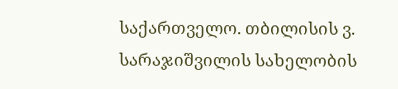საქართველო. თბილისის ვ. სარაჯიშვილის სახელობის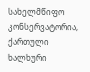სახელმწიფო კონსერვატორია, ქართული ხალხური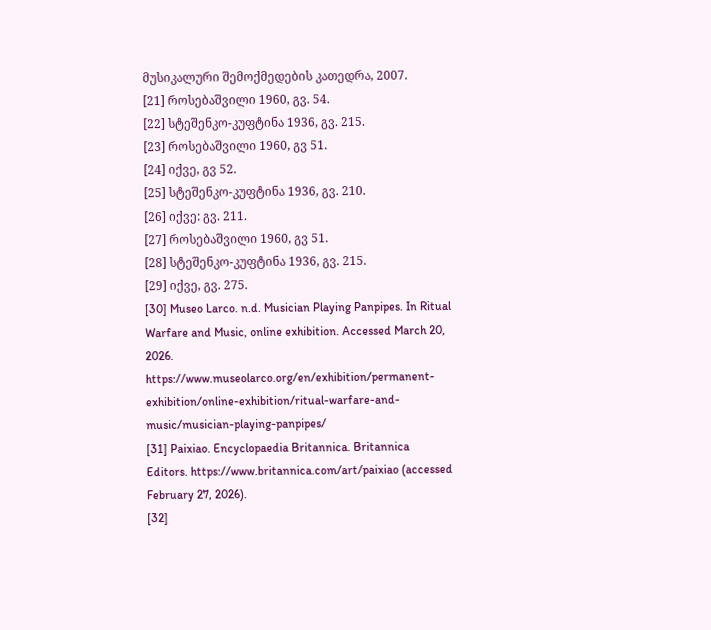მუსიკალური შემოქმედების კათედრა, 2007.
[21] როსებაშვილი 1960, გვ. 54.
[22] სტეშენკო-კუფტინა 1936, გვ. 215.
[23] როსებაშვილი 1960, გვ 51.
[24] იქვე, გვ 52.
[25] სტეშენკო-კუფტინა 1936, გვ. 210.
[26] იქვე: გვ. 211.
[27] როსებაშვილი 1960, გვ 51.
[28] სტეშენკო-კუფტინა 1936, გვ. 215.
[29] იქვე, გვ. 275.
[30] Museo Larco. n.d. Musician Playing Panpipes. In Ritual Warfare and Music, online exhibition. Accessed March 20, 2026. https://www.museolarco.org/en/exhibition/permanent-exhibition/online-exhibition/ritual-warfare-and-music/musician-playing-panpipes/
[31] Paixiao. Encyclopaedia Britannica. Britannica Editors. https://www.britannica.com/art/paixiao (accessed February 27, 2026).
[32]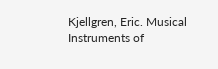Kjellgren, Eric. Musical Instruments of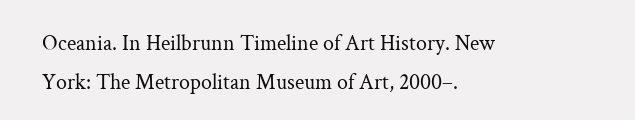Oceania. In Heilbrunn Timeline of Art History. New York: The Metropolitan Museum of Art, 2000–.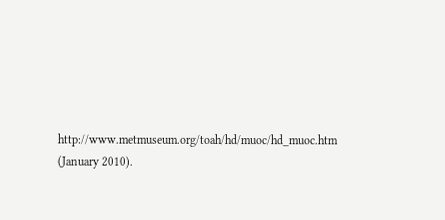http://www.metmuseum.org/toah/hd/muoc/hd_muoc.htm (January 2010).